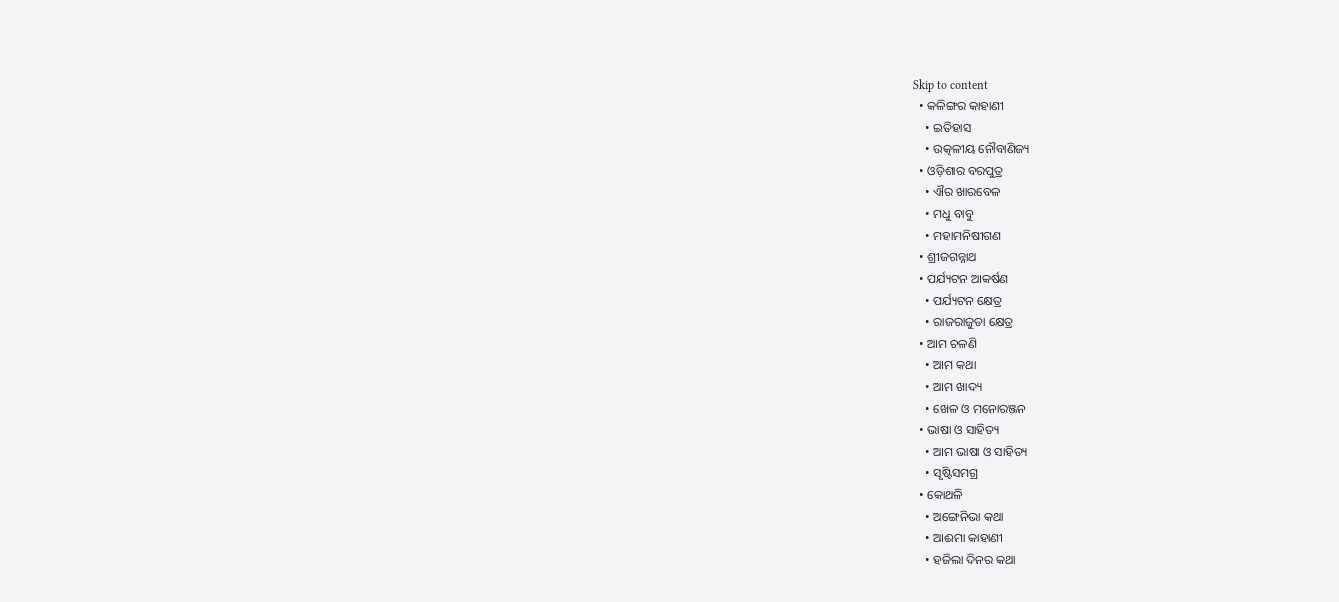Skip to content
  • କଳିଙ୍ଗର କାହାଣୀ
    • ଇତିହାସ
    • ଉତ୍କଳୀୟ ନୌବାଣିଜ୍ୟ
  • ଓଡ଼ିଶାର ବରପୁତ୍ର
    • ଐର ଖାରବେଳ
    • ମଧୁ ବାବୁ
    • ମହାମନିଷୀଗଣ
  • ଶ୍ରୀଜଗନ୍ନାଥ
  • ପର୍ଯ୍ୟଟନ ଆକର୍ଷଣ
    • ପର୍ଯ୍ୟଟନ କ୍ଷେତ୍ର
    • ରାଜରାଜୁଡା କ୍ଷେତ୍ର
  • ଆମ ଚଳଣି
    • ଆମ କଥା
    • ଆମ ଖାଦ୍ୟ
    • ଖେଳ ଓ ମନୋରଞ୍ଜନ
  • ଭାଷା ଓ ସାହିତ୍ୟ
    • ଆମ ଭାଷା ଓ ସାହିତ୍ୟ
    • ସୃଷ୍ଟିସମଗ୍ର
  • କୋଥଳି
    • ଅଙ୍ଗେନିଭା କଥା
    • ଆଈମା କାହାଣୀ
    • ହଜିଲା ଦିନର କଥା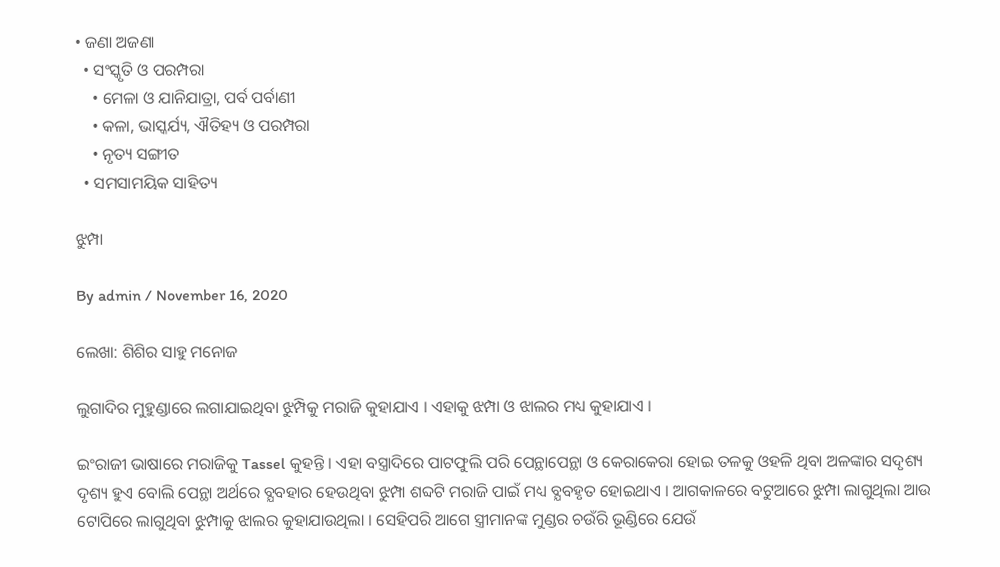• ଜଣା ଅଜଣା
  • ସଂସ୍କୃତି ଓ ପରମ୍ପରା
    • ମେଳା ଓ ଯାନିଯାତ୍ରା, ପର୍ବ ପର୍ବାଣୀ
    • କଳା, ଭାସ୍କର୍ଯ୍ୟ, ଐତିହ୍ୟ ଓ ପରମ୍ପରା
    • ନୃତ୍ୟ ସଙ୍ଗୀତ
  • ସମସାମୟିକ ସାହିତ୍ୟ

ଝୁମ୍ପା

By admin / November 16, 2020

ଲେଖା: ଶିଶିର ସାହୁ ମନୋଜ

ଲୁଗାଦିର ମୁହୁଣ୍ଡାରେ ଲଗାଯାଇଥିବା ଝୁମ୍ପିକୁ ମରାଜି କୁହାଯାଏ । ଏହାକୁ ଝମ୍ପା ଓ ଝାଲର ମଧ୍ୟ କୁହାଯାଏ ।

ଇଂରାଜୀ ଭାଷାରେ ମରାଜିକୁ Tassel କୁହନ୍ତି । ଏହା ବସ୍ତ୍ରାଦିରେ ପାଟଫୁଲି ପରି ପେନ୍ଥାପେନ୍ଥା ଓ କେରାକେରା ହୋଇ ତଳକୁ ଓହଳି ଥିବା ଅଳଙ୍କାର ସଦୃଶ୍ୟ ଦୃଶ୍ୟ ହୁଏ ବୋଲି ପେନ୍ଥା ଅର୍ଥରେ ବ୍ଯବହାର ହେଉଥିବା ଝୁମ୍ପା ଶବ୍ଦଟି ମରାଜି ପାଇଁ ମଧ୍ୟ ବ୍ଯବହୃତ ହୋଇଥାଏ । ଆଗକାଳରେ ବଟୁଆରେ ଝୁମ୍ପା ଲାଗୁଥିଲା ଆଉ ଟୋପିରେ ଲାଗୁଥିବା ଝୁମ୍ପାକୁ ଝାଲର କୁହାଯାଉଥିଲା । ସେହିପରି ଆଗେ ସ୍ତ୍ରୀମାନଙ୍କ ମୁଣ୍ଡର ଚଉଁରି ଭୂଣ୍ଡିରେ ଯେଉଁ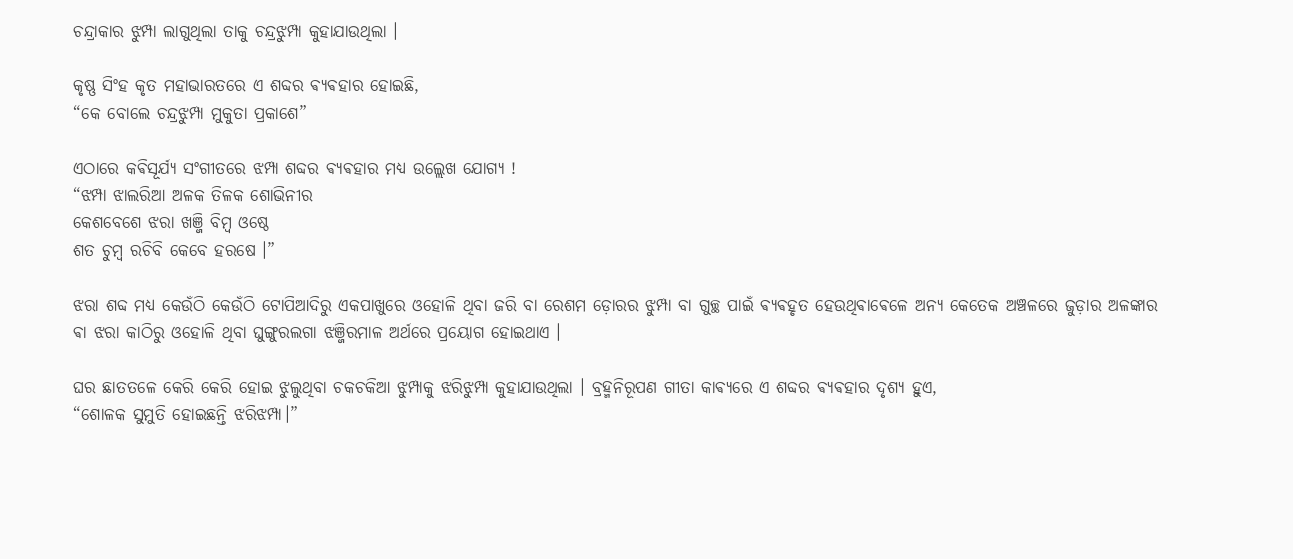ଚନ୍ଦ୍ରାକାର ଝୁମ୍ପା ଲାଗୁଥିଲା ତାକୁ ଚନ୍ଦ୍ରଝୁମ୍ପା କୁହାଯାଉଥିଲା ।

କୃଷ୍ଣ ସିଂହ କୃତ ମହାଭାରତରେ ଏ ଶବ୍ଦର ଵ୍ଯଵହାର ହୋଇଛି,
“କେ ବୋଲେ ଚନ୍ଦ୍ରଝୁମ୍ପା ମୁକୁତା ପ୍ରକାଶେ”

ଏଠାରେ କଵିସୂର୍ଯ୍ୟ ସଂଗୀତରେ ଝମ୍ପା ଶବ୍ଦର ଵ୍ଯଵହାର ମଧ୍ୟ ଉଲ୍ଲେଖ ଯୋଗ୍ୟ !
“ଝମ୍ପା ଝାଲରିଆ ଅଳକ ତିଳକ ଶୋଭିନୀର
କେଶବେଶେ ଝରା ଖଞ୍ଜି ବିମ୍ବ ଓଷ୍ଠେ
ଶତ ଚୁମ୍ବ ରଚିବି କେବେ ହରଷେ ।”

ଝରା ଶବ୍ଦ ମଧ୍ୟ କେଉଁଠି କେଉଁଠି ଟୋପିଆଦିରୁ ଏକପାଖୁରେ ଓହୋଳି ଥିବା ଜରି ବା ରେଶମ ଡ଼ୋରର ଝୁମ୍ପା ବା ଗୁଚ୍ଛ ପାଇଁ ଵ୍ଯଵହୃତ ହେଉଥିଵାଵେଳେ ଅନ୍ୟ କେତେକ ଅଞ୍ଚଳରେ ଜୁଡ଼ାର ଅଳଙ୍କାର ଵା ଝରା କାଠିରୁ ଓହୋଳି ଥିବା ଘୁଙ୍ଗୁରଲଗା ଝଞ୍ଜିରମାଳ ଅର୍ଥରେ ପ୍ରୟୋଗ ହୋଇଥାଏ ।

ଘର ଛାତତଳେ କେରି କେରି ହୋଇ ଝୁଲୁଥିବା ଚକଚକିଆ ଝୁମ୍ପାକୁ ଝରିଝୁମ୍ପା କୁହାଯାଉଥିଲା । ବ୍ରହ୍ମନିରୂପଣ ଗୀତା କାଵ୍ଯରେ ଏ ଶବ୍ଦର ଵ୍ଯଵହାର ଦୃଶ୍ୟ ହୁଏ,
“ଶୋଳକ ସୁମୁତି ହୋଇଛନ୍ତି ଝରିଝମ୍ପା।”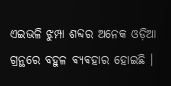ଏଇଭଳି ଝୁମ୍ପା ଶବ୍ଦର ଅନେକ ଓଡ଼ିଆ ଗ୍ରନ୍ଥରେ ବହୁଳ ଵ୍ଯଵହାର ହୋଇଛି ।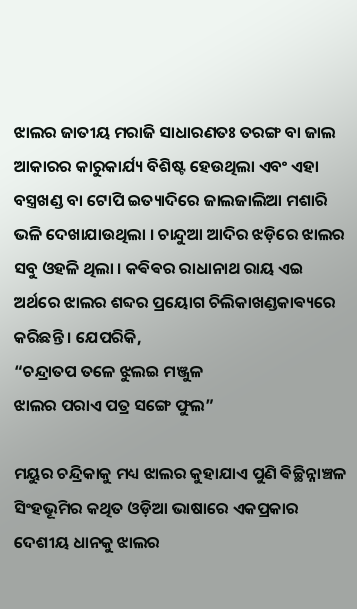ଝାଲର ଜାତୀୟ ମରାଜି ସାଧାରଣତଃ ତରଙ୍ଗ ବା ଜାଲ ଆକାରର କାରୁକାର୍ଯ୍ୟ ବିଶିଷ୍ଟ ହେଉଥିଲା ଏବଂ ଏହା ବସ୍ତ୍ରଖଣ୍ଡ ବା ଟୋପି ଇତ୍ୟାଦିରେ ଜାଲଜାଲିଆ ମଶାରି ଭଳି ଦେଖାଯାଉଥିଲା । ଚାନ୍ଦୁଆ ଆଦିର ଝଡ଼ିରେ ଝାଲର ସବୁ ଓହଳି ଥିଲା । କଵିଵର ରାଧାନାଥ ରାୟ ଏଇ ଅର୍ଥରେ ଝାଲର ଶବ୍ଦର ପ୍ରୟୋଗ ଚିଲିକାଖଣ୍ଡକାଵ୍ୟରେ କରିଛନ୍ତି । ଯେପରିକି,
“ଚନ୍ଦ୍ରାତପ ତଳେ ଝୁଲଇ ମଞ୍ଜୁଳ
ଝାଲର ପରାଏ ପତ୍ର ସଙ୍ଗେ ଫୁଲ”

ମୟୁର ଚନ୍ଦ୍ରିକାକୁ ମଧ୍ୟ ଝାଲର କୁହାଯାଏ ପୁଣି ଵିଚ୍ଛିନ୍ନାଞ୍ଚଳ ସିଂହଭୂମିର କଥିତ ଓଡ଼ିଆ ଭାଷାରେ ଏକପ୍ରକାର ଦେଶୀୟ ଧାନକୁ ଝାଲର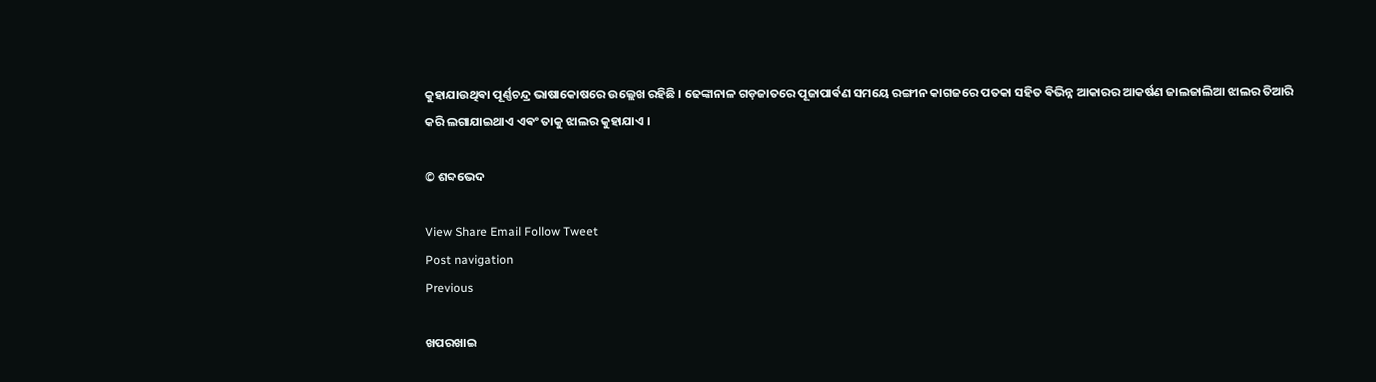କୁହାଯାଉଥିଵା ପୂର୍ଣ୍ଣଚନ୍ଦ୍ର ଭାଷାକୋଷରେ ଉଲ୍ଲେଖ ରହିଛି । ଢେଙ୍କାନାଳ ଗଡ଼ଜାତରେ ପୂଜାପାର୍ଵଣ ସମୟେ ରଙ୍ଗୀନ କାଗଜରେ ପତକା ସହିତ ଵିଭିନ୍ନ ଆକାରର ଆକର୍ଷଣ ଜାଲଜାଲିଆ ଝାଲର ତିଆରି କରି ଲଗାଯାଇଥାଏ ଏଵଂ ତାକୁ ଝାଲର କୁହାଯାଏ ।

© ଶବ୍ଦଭେଦ

View Share Email Follow Tweet
Post navigation
Previous

ଖପରଖାଇ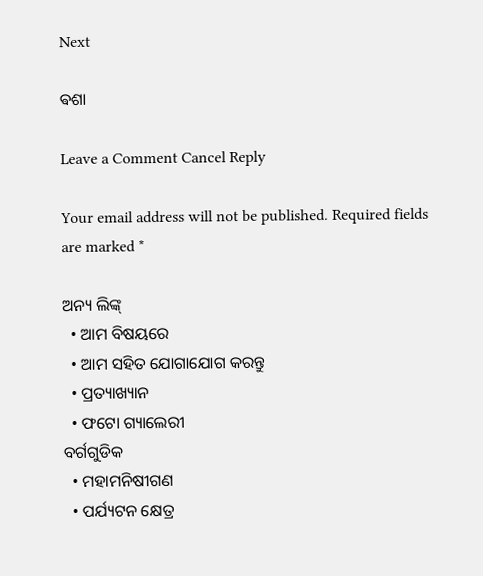Next

ଵଶା

Leave a Comment Cancel Reply

Your email address will not be published. Required fields are marked *

ଅନ୍ୟ ଲିଙ୍କ୍
  • ଆମ ବିଷୟରେ
  • ଆମ ସହିତ ଯୋଗାଯୋଗ କରନ୍ତୁ
  • ପ୍ରତ୍ୟାଖ୍ୟାନ
  • ଫଟୋ ଗ୍ୟାଲେରୀ
ବର୍ଗଗୁଡିକ
  • ମହାମନିଷୀଗଣ
  • ପର୍ଯ୍ୟଟନ କ୍ଷେତ୍ର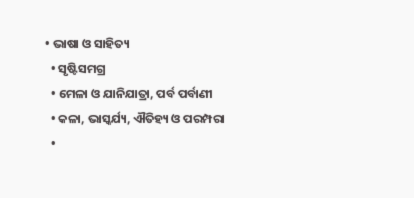• ଭାଷା ଓ ସାହିତ୍ୟ
  • ସୃଷ୍ଟିସମଗ୍ର
  • ମେଳା ଓ ଯାନିଯାତ୍ରା, ପର୍ବ ପର୍ବାଣୀ
  • କଳା, ଭାସ୍କର୍ଯ୍ୟ, ଐତିହ୍ୟ ଓ ପରମ୍ପରା
  •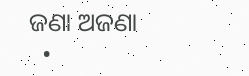ଜଣା ଅଜଣା
  •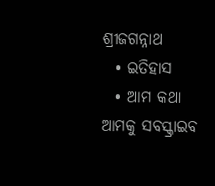ଶ୍ରୀଜଗନ୍ନାଥ
  • ଇତିହାସ
  • ଆମ କଥା
ଆମକୁ ସବସ୍କ୍ରାଇବ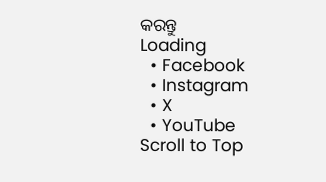କରନ୍ତୁ
Loading
  • Facebook
  • Instagram
  • X
  • YouTube
Scroll to Top